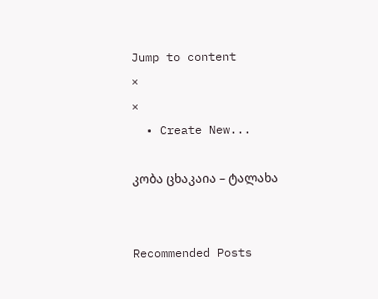Jump to content
×
×
  • Create New...

კობა ცხაკაია – ტალახა


Recommended Posts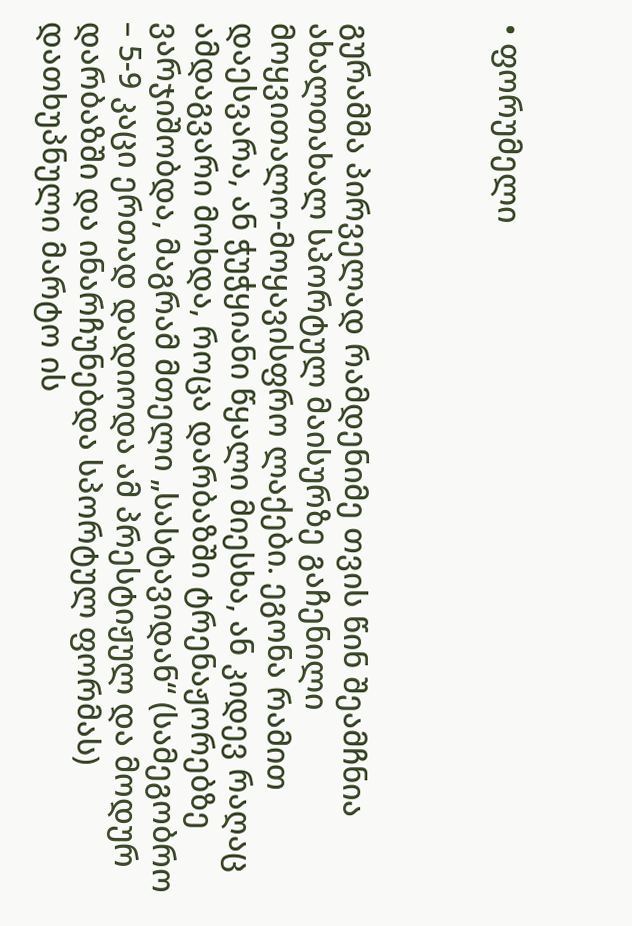• ფორუმელი



გურამმა პირველად რამდენიმე თვის წინ შეამჩნია ახალთახალ სპორტულ მაისურზე გაჩენილი მოყვითალო-მოყავისფრო ლაქები. ეგონა რამით დაესვარა, ან ჭუჭყიანი წყალი მიესხა, ან კიდევ რაღაც ამდაგვარი მოხდა, როცა დარბაზში ტრენაჟორებზე ვარჯიშობდა, მაგრამ მთელი „სასტავიდან“ (სამეგობრო – 5-9 კაცი ერთად დადიოდა ამ პრესტიჟულ და მოდურ დარბაზში და ინარჩუნებდა სპორტულ ფორმას) დათხუპნული მარტო ის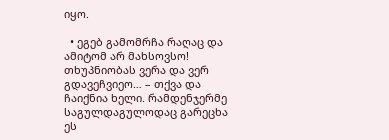იყო.

  • ეგებ გამომრჩა რაღაც და ამიტომ არ მახსოვსო! თხუპნიობას ვერა და ვერ გდავეჩვიეო… – თქვა და ჩაიქნია ხელი. რამდენჯერმე საგულდაგულოდაც გარეცხა ეს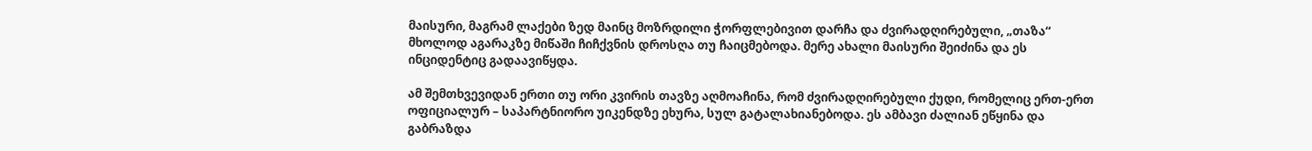მაისური, მაგრამ ლაქები ზედ მაინც მოზრდილი ჭორფლებივით დარჩა და ძვირადღირებული, „თაზა“ მხოლოდ აგარაკზე მიწაში ჩიჩქვნის დროსღა თუ ჩაიცმებოდა. მერე ახალი მაისური შეიძინა და ეს ინციდენტიც გადაავიწყდა.

ამ შემთხვევიდან ერთი თუ ორი კვირის თავზე აღმოაჩინა, რომ ძვირადღირებული ქუდი, რომელიც ერთ-ერთ ოფიციალურ – საპარტნიორო უიკენდზე ეხურა, სულ გატალახიანებოდა. ეს ამბავი ძალიან ეწყინა და გაბრაზდა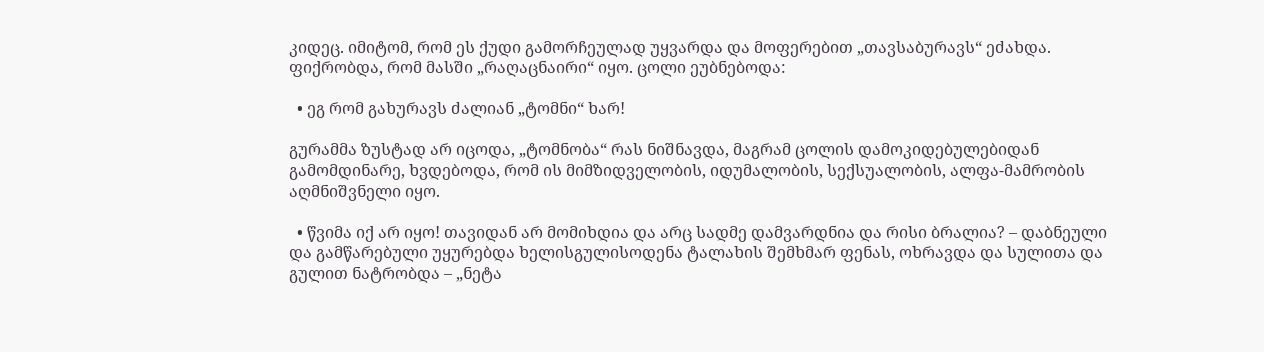კიდეც. იმიტომ, რომ ეს ქუდი გამორჩეულად უყვარდა და მოფერებით „თავსაბურავს“ ეძახდა. ფიქრობდა, რომ მასში „რაღაცნაირი“ იყო. ცოლი ეუბნებოდა:

  • ეგ რომ გახურავს ძალიან „ტომნი“ ხარ!

გურამმა ზუსტად არ იცოდა, „ტომნობა“ რას ნიშნავდა, მაგრამ ცოლის დამოკიდებულებიდან გამომდინარე, ხვდებოდა, რომ ის მიმზიდველობის, იდუმალობის, სექსუალობის, ალფა-მამრობის აღმნიშვნელი იყო.

  • წვიმა იქ არ იყო! თავიდან არ მომიხდია და არც სადმე დამვარდნია და რისი ბრალია? – დაბნეული და გამწარებული უყურებდა ხელისგულისოდენა ტალახის შემხმარ ფენას, ოხრავდა და სულითა და გულით ნატრობდა – „ნეტა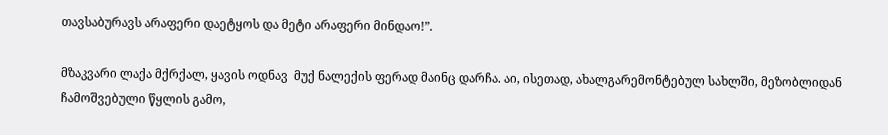თავსაბურავს არაფერი დაეტყოს და მეტი არაფერი მინდაო!”.

მზაკვარი ლაქა მქრქალ, ყავის ოდნავ  მუქ ნალექის ფერად მაინც დარჩა. აი, ისეთად, ახალგარემონტებულ სახლში, მეზობლიდან ჩამოშვებული წყლის გამო,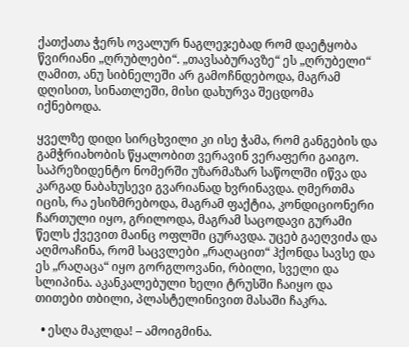ქათქათა ჭერს ოვალურ ნაგლეჯებად რომ დაეტყობა წვირიანი „ღრუბლები“. „თავსაბურავზე“ ეს „ღრუბელი“ ღამით, ანუ სიბნელეში არ გამოჩნდებოდა, მაგრამ დღისით, სინათლეში, მისი დახურვა შეცდომა იქნებოდა.

ყველზე დიდი სირცხვილი კი ისე ჭამა, რომ განგების და გამჭრიახობის წყალობით ვერავინ ვერაფერი გაიგო. საპრეზიდენტო ნომერში უზარმაზარ საწოლში იწვა და კარგად ნაბახუსევი გვარიანად ხვრინავდა. ღმერთმა იცის, რა ესიზმრებოდა, მაგრამ ფაქტია, კონდიციონერი ჩართული იყო, გრილოდა, მაგრამ საცოდავი გურამი წელს ქვევით მაინც ოფლში ცურავდა. უცებ გაეღვიძა და აღმოაჩინა, რომ საცვლები „რაღაცით“ ჰქონდა სავსე და ეს „რაღაცა“ იყო გორგლოვანი, რბილი, სველი და სლიპინა. აკანკალებული ხელი ტრუსში ჩაიყო და  თითები თბილი, პლასტელინივით მასაში ჩაკრა.

  • ესღა მაკლდა! – ამოიგმინა.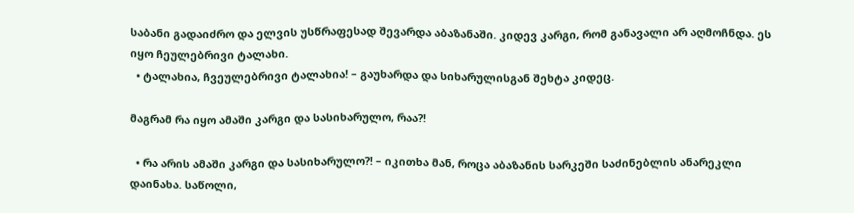საბანი გადაიძრო და ელვის უსწრაფესად შევარდა აბაზანაში. კიდევ კარგი, რომ განავალი არ აღმოჩნდა. ეს იყო ჩეულებრივი ტალახი.
  • ტალახია, ჩვეულებრივი ტალახია! – გაუხარდა და სიხარულისგან შეხტა კიდეც.

მაგრამ რა იყო ამაში კარგი და სასიხარულო, რაა?!

  • რა არის ამაში კარგი და სასიხარულო?! – იკითხა მან, როცა აბაზანის სარკეში საძინებლის ანარეკლი დაინახა. საწოლი,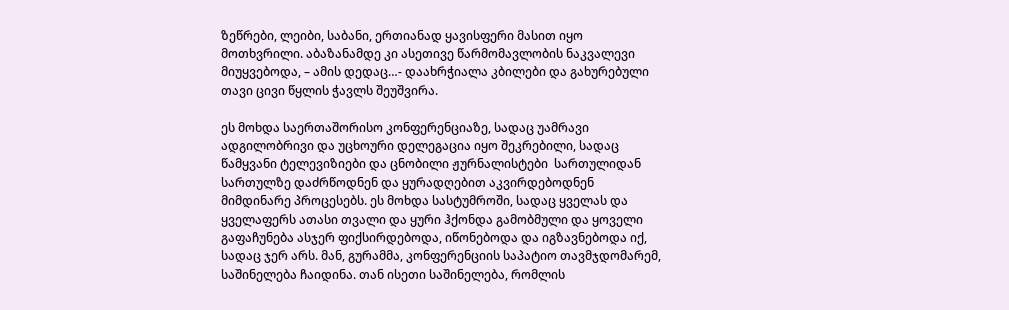ზეწრები, ლეიბი, საბანი, ერთიანად ყავისფერი მასით იყო მოთხვრილი. აბაზანამდე კი ასეთივე წარმომავლობის ნაკვალევი მიუყვებოდა, – ამის დედაც…- დაახრჭიალა კბილები და გახურებული თავი ცივი წყლის ჭავლს შეუშვირა.

ეს მოხდა საერთაშორისო კონფერენციაზე, სადაც უამრავი ადგილობრივი და უცხოური დელეგაცია იყო შეკრებილი, სადაც წამყვანი ტელევიზიები და ცნობილი ჟურნალისტები  სართულიდან სართულზე დაძრწოდნენ და ყურადღებით აკვირდებოდნენ მიმდინარე პროცესებს. ეს მოხდა სასტუმროში, სადაც ყველას და ყველაფერს ათასი თვალი და ყური ჰქონდა გამობმული და ყოველი გაფაჩუნება ასჯერ ფიქსირდებოდა, იწონებოდა და იგზავნებოდა იქ, სადაც ჯერ არს. მან, გურამმა, კონფერენციის საპატიო თავმჯდომარემ, საშინელება ჩაიდინა. თან ისეთი საშინელება, რომლის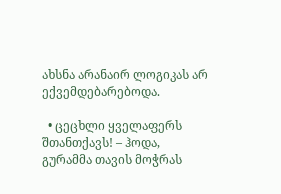ახსნა არანაირ ლოგიკას არ ექვემდებარებოდა.

  • ცეცხლი ყველაფერს შთანთქავს! – ჰოდა, გურამმა თავის მოჭრას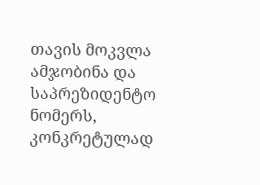თავის მოკვლა ამჯობინა და საპრეზიდენტო ნომერს, კონკრეტულად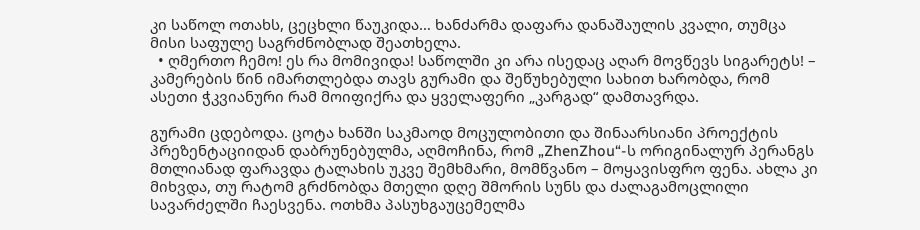კი საწოლ ოთახს, ცეცხლი წაუკიდა… ხანძარმა დაფარა დანაშაულის კვალი, თუმცა მისი საფულე საგრძნობლად შეათხელა.
  • ღმერთო ჩემო! ეს რა მომივიდა! საწოლში კი არა ისედაც აღარ მოვწევს სიგარეტს! – კამერების წინ იმართლებდა თავს გურამი და შეწუხებული სახით ხარობდა, რომ ასეთი ჭკვიანური რამ მოიფიქრა და ყველაფერი „კარგად“ დამთავრდა.

გურამი ცდებოდა. ცოტა ხანში საკმაოდ მოცულობითი და შინაარსიანი პროექტის პრეზენტაციიდან დაბრუნებულმა, აღმოჩინა, რომ „ZhenZhou“-ს ორიგინალურ პერანგს მთლიანად ფარავდა ტალახის უკვე შემხმარი, მომწვანო – მოყავისფრო ფენა. ახლა კი მიხვდა, თუ რატომ გრძნობდა მთელი დღე შმორის სუნს და ძალაგამოცლილი სავარძელში ჩაესვენა. ოთხმა პასუხგაუცემელმა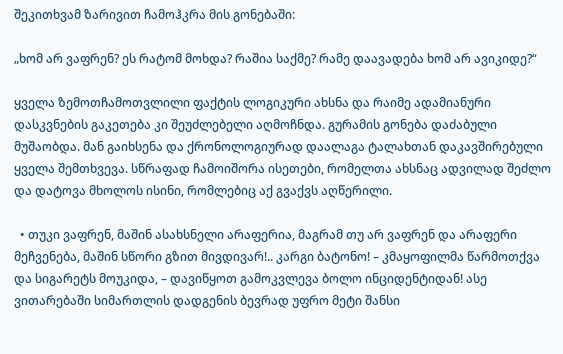შეკითხვამ ზარივით ჩამოჰკრა მის გონებაში:

„ხომ არ ვაფრენ? ეს რატომ მოხდა? რაშია საქმე? რამე დაავადება ხომ არ ავიკიდე?“

ყველა ზემოთჩამოთვლილი ფაქტის ლოგიკური ახსნა და რაიმე ადამიანური დასკვნების გაკეთება კი შეუძლებელი აღმოჩნდა. გურამის გონება დაძაბული მუშაობდა. მან გაიხსენა და ქრონოლოგიურად დაალაგა ტალახთან დაკავშირებული ყველა შემთხვევა. სწრაფად ჩამოიშორა ისეთები, რომელთა ახსნაც ადვილად შეძლო და დატოვა მხოლოს ისინი, რომლებიც აქ გვაქვს აღწერილი.

  • თუკი ვაფრენ, მაშინ ასახსნელი არაფერია, მაგრამ თუ არ ვაფრენ და არაფერი მეჩვენება, მაშინ სწორი გზით მივდივარ!.. კარგი ბატონო! – კმაყოფილმა წარმოთქვა და სიგარეტს მოუკიდა, – დავიწყოთ გამოკვლევა ბოლო ინციდენტიდან! ასე ვითარებაში სიმართლის დადგენის ბევრად უფრო მეტი შანსი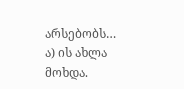არსებობს… ა) ის ახლა მოხდა.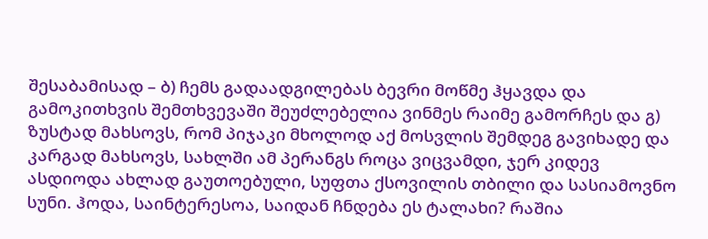შესაბამისად – ბ) ჩემს გადაადგილებას ბევრი მოწმე ჰყავდა და გამოკითხვის შემთხვევაში შეუძლებელია ვინმეს რაიმე გამორჩეს და გ) ზუსტად მახსოვს, რომ პიჯაკი მხოლოდ აქ მოსვლის შემდეგ გავიხადე და კარგად მახსოვს, სახლში ამ პერანგს როცა ვიცვამდი, ჯერ კიდევ ასდიოდა ახლად გაუთოებული, სუფთა ქსოვილის თბილი და სასიამოვნო სუნი. ჰოდა, საინტერესოა, საიდან ჩნდება ეს ტალახი? რაშია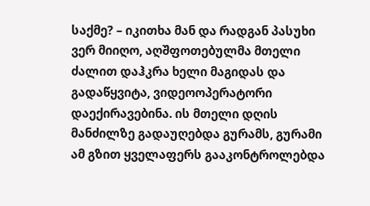საქმე? – იკითხა მან და რადგან პასუხი ვერ მიიღო, აღშფოთებულმა მთელი ძალით დაჰკრა ხელი მაგიდას და გადაწყვიტა, ვიდეოოპერატორი დაექირავებინა. ის მთელი დღის მანძილზე გადაუღებდა გურამს, გურამი ამ გზით ყველაფერს გააკონტროლებდა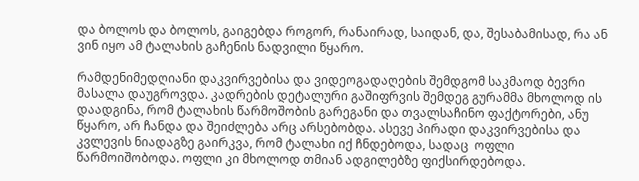და ბოლოს და ბოლოს, გაიგებდა როგორ, რანაირად, საიდან, და, შესაბამისად, რა ან ვინ იყო ამ ტალახის გაჩენის ნადვილი წყარო.

რამდენიმედღიანი დაკვირვებისა და ვიდეოგადაღების შემდგომ საკმაოდ ბევრი მასალა დაუგროვდა. კადრების დეტალური გაშიფრვის შემდეგ გურამმა მხოლოდ ის დაადგინა, რომ ტალახის წარმოშობის გარეგანი და თვალსაჩინო ფაქტორები, ანუ წყარო, არ ჩანდა და შეიძლება არც არსებობდა. ასევე პირადი დაკვირვებისა და კვლევის ნიადაგზე გაირკვა, რომ ტალახი იქ ჩნდებოდა, სადაც  ოფლი წარმოიშობოდა. ოფლი კი მხოლოდ თმიან ადგილებზე ფიქსირდებოდა.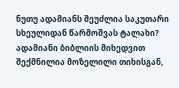ნუთუ ადამიანს შეუძლია საკუთარი სხეულიდან წარმოშვას ტალახი? ადამიანი ბიბლიის მიხედვით შექმნილია მოზელილი თიხისგან,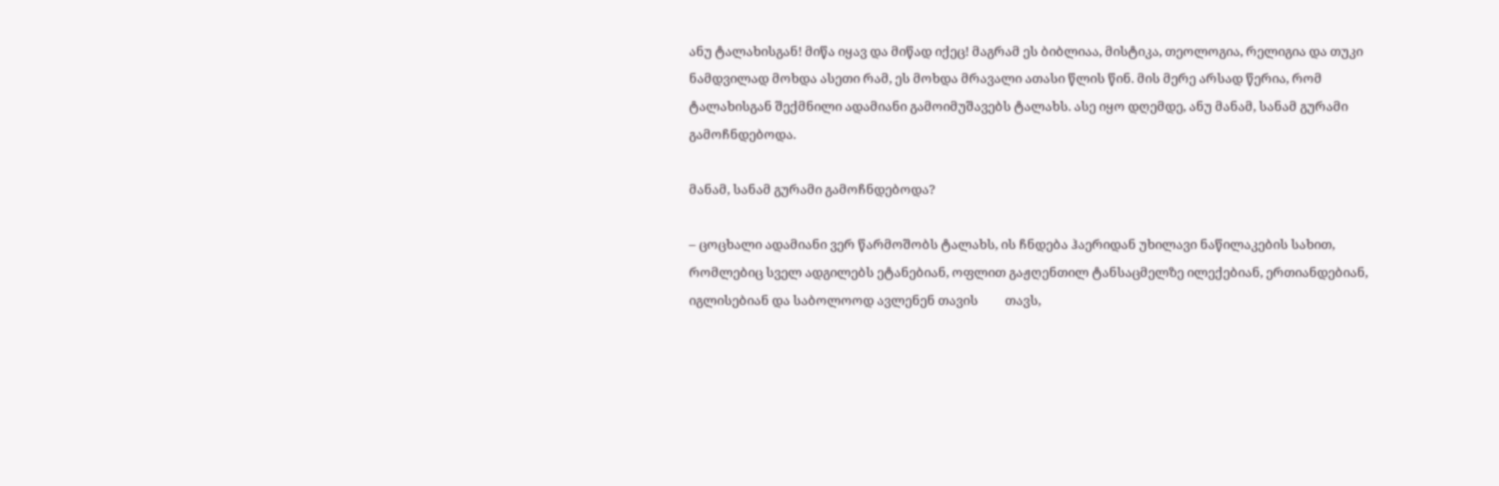ანუ ტალახისგან! მიწა იყავ და მიწად იქეც! მაგრამ ეს ბიბლიაა, მისტიკა, თეოლოგია, რელიგია და თუკი ნამდვილად მოხდა ასეთი რამ, ეს მოხდა მრავალი ათასი წლის წინ. მის მერე არსად წერია, რომ ტალახისგან შექმნილი ადამიანი გამოიმუშავებს ტალახს. ასე იყო დღემდე, ანუ მანამ, სანამ გურამი გამოჩნდებოდა.

მანამ, სანამ გურამი გამოჩნდებოდა?

– ცოცხალი ადამიანი ვერ წარმოშობს ტალახს, ის ჩნდება ჰაერიდან უხილავი ნაწილაკების სახით, რომლებიც სველ ადგილებს ეტანებიან, ოფლით გაჟღენთილ ტანსაცმელზე ილექებიან, ერთიანდებიან, იგლისებიან და საბოლოოდ ავლენენ თავის         თავს,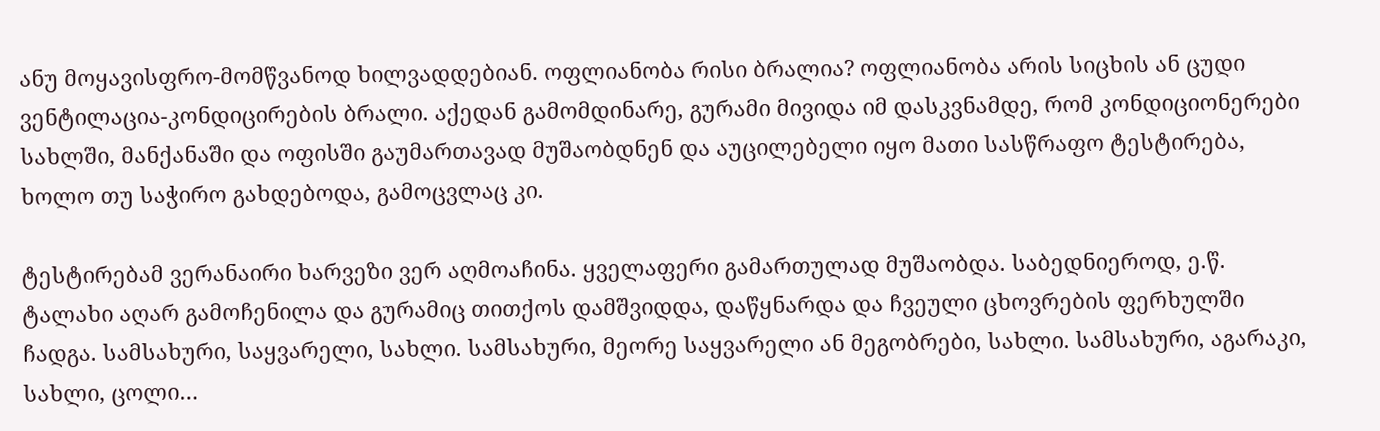ანუ მოყავისფრო-მომწვანოდ ხილვადდებიან. ოფლიანობა რისი ბრალია? ოფლიანობა არის სიცხის ან ცუდი ვენტილაცია-კონდიცირების ბრალი. აქედან გამომდინარე, გურამი მივიდა იმ დასკვნამდე, რომ კონდიციონერები სახლში, მანქანაში და ოფისში გაუმართავად მუშაობდნენ და აუცილებელი იყო მათი სასწრაფო ტესტირება, ხოლო თუ საჭირო გახდებოდა, გამოცვლაც კი.

ტესტირებამ ვერანაირი ხარვეზი ვერ აღმოაჩინა. ყველაფერი გამართულად მუშაობდა. საბედნიეროდ, ე.წ. ტალახი აღარ გამოჩენილა და გურამიც თითქოს დამშვიდდა, დაწყნარდა და ჩვეული ცხოვრების ფერხულში ჩადგა. სამსახური, საყვარელი, სახლი. სამსახური, მეორე საყვარელი ან მეგობრები, სახლი. სამსახური, აგარაკი, სახლი, ცოლი…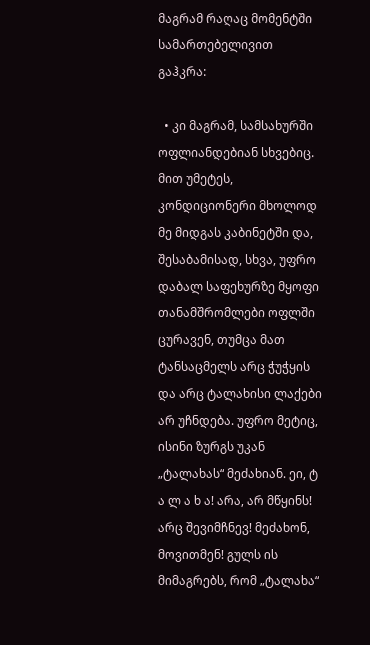მაგრამ რაღაც მომენტში სამართებელივით გაჰკრა:

  • კი მაგრამ, სამსახურში ოფლიანდებიან სხვებიც. მით უმეტეს, კონდიციონერი მხოლოდ მე მიდგას კაბინეტში და, შესაბამისად, სხვა, უფრო დაბალ საფეხურზე მყოფი თანამშრომლები ოფლში ცურავენ, თუმცა მათ ტანსაცმელს არც ჭუჭყის და არც ტალახისი ლაქები არ უჩნდება. უფრო მეტიც, ისინი ზურგს უკან „ტალახას“ მეძახიან. ეი, ტ ა ლ ა ხ ა! არა, არ მწყინს! არც შევიმჩნევ! მეძახონ, მოვითმენ! გულს ის მიმაგრებს, რომ „ტალახა“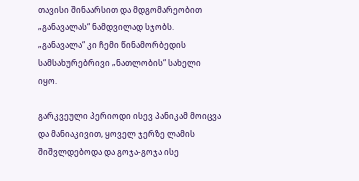თავისი შინაარსით და მდგომარეობით „განავალას“ ნამდვილად სჯობს. „განავალა“ კი ჩემი წინამორბედის სამსახურებრივი „ნათლობის“ სახელი იყო.

გარკვეული პერიოდი ისევ პანიკამ მოიცვა და მანიაკივით, ყოველ ჯერზე ლამის შიშვლდებოდა და გოჯა-გოჯა ისე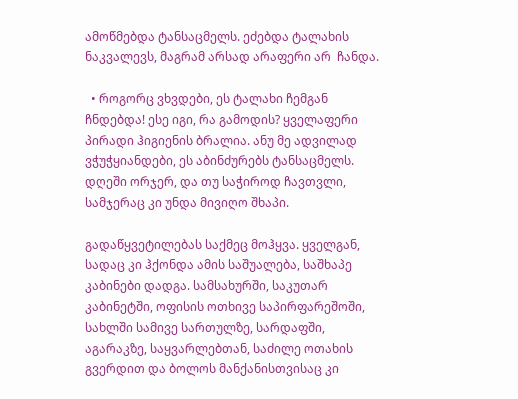ამოწმებდა ტანსაცმელს. ეძებდა ტალახის ნაკვალევს, მაგრამ არსად არაფერი არ  ჩანდა.

  • როგორც ვხვდები, ეს ტალახი ჩემგან ჩნდებდა! ესე იგი, რა გამოდის? ყველაფერი პირადი ჰიგიენის ბრალია. ანუ მე ადვილად ვჭუჭყიანდები, ეს აბინძურებს ტანსაცმელს. დღეში ორჯერ, და თუ საჭიროდ ჩავთვლი, სამჯერაც კი უნდა მივიღო შხაპი.

გადაწყვეტილებას საქმეც მოჰყვა. ყველგან, სადაც კი ჰქონდა ამის საშუალება, საშხაპე კაბინები დადგა. სამსახურში, საკუთარ კაბინეტში, ოფისის ოთხივე საპირფარეშოში, სახლში სამივე სართულზე, სარდაფში, აგარაკზე, საყვარლებთან, საძილე ოთახის გვერდით და ბოლოს მანქანისთვისაც კი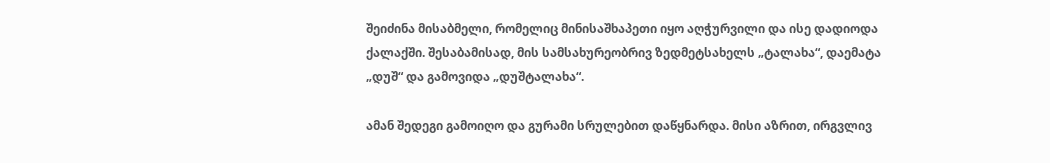შეიძინა მისაბმელი, რომელიც მინისაშხაპეთი იყო აღჭურვილი და ისე დადიოდა ქალაქში. შესაბამისად, მის სამსახურეობრივ ზედმეტსახელს „ტალახა“, დაემატა „დუშ“ და გამოვიდა „დუშტალახა“.

ამან შედეგი გამოიღო და გურამი სრულებით დაწყნარდა. მისი აზრით, ირგვლივ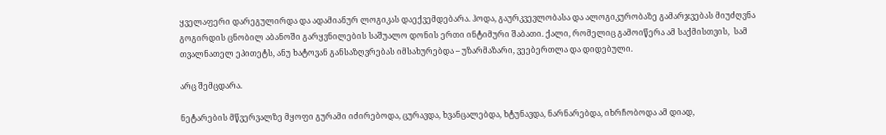ყველაფერი დარეგულირდა და ადამიანურ ლოგიკას დაექვემდებარა. ჰოდა, გაურკვევლობასა და ალოგიკურობაზე გამარჯვებას მიუძღვნა გოგირდის ცნობილ აბანოში გარყვნილების საშუალო დონის ერთი ინტიმური შაბათი. ქალი, რომელიც გამოიწერა ამ საქმისთვის,  სამ თვალნათელ ეპითეტს, ანუ ხატოვან განსაზღვრებას იმსახურებდა – უზარმაზარი, ვეებერთლა და დიდებული.

არც შემცდარა.

ნეტარების მწვერვალზე მყოფი გურამი იძირებოდა, ცურავდა, ხვანცალებდა, ხტუნავდა, ნარნარებდა, იხრჩობოდა ამ დიად,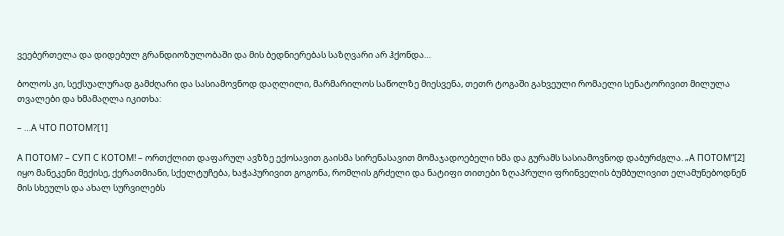ვეებერთელა და დიდებულ გრანდიოზულობაში და მის ბედნიერებას საზღვარი არ ჰქონდა…

ბოლოს კი, სექსუალურად გამძღარი და სასიამოვნოდ დაღლილი, მარმარილოს საწოლზე მიესვენა, თეთრ ტოგაში გახვეული რომაელი სენატორივით მილულა თვალები და ხმამაღლა იკითხა:

– …А ЧТО ПОТОМ?[1]

А ПОТОМ? – СУП С КОТОМ! – ორთქლით დაფარულ ავზზე ექოსავით გაისმა სირენასავით მომაჯადოებელი ხმა და გურამს სასიამოვნოდ დაბურძგლა. „А ПОТОМ“[2]  იყო მანეკენი მექისე, ქერათმიანი, სქელტუჩება, ხაჭაპურივით გოგონა, რომლის გრძელი და ნატიფი თითები ზღაპრული ფრინველის ბუმბულივით ელამუნებოდნენ მის სხეულს და ახალ სურვილებს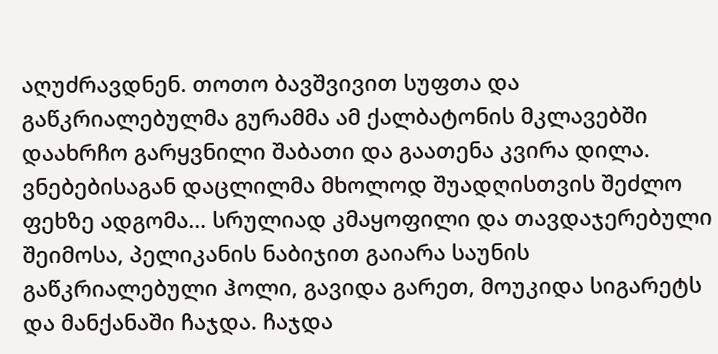აღუძრავდნენ. თოთო ბავშვივით სუფთა და გაწკრიალებულმა გურამმა ამ ქალბატონის მკლავებში დაახრჩო გარყვნილი შაბათი და გაათენა კვირა დილა. ვნებებისაგან დაცლილმა მხოლოდ შუადღისთვის შეძლო ფეხზე ადგომა… სრულიად კმაყოფილი და თავდაჯერებული შეიმოსა, პელიკანის ნაბიჯით გაიარა საუნის გაწკრიალებული ჰოლი, გავიდა გარეთ, მოუკიდა სიგარეტს და მანქანაში ჩაჯდა. ჩაჯდა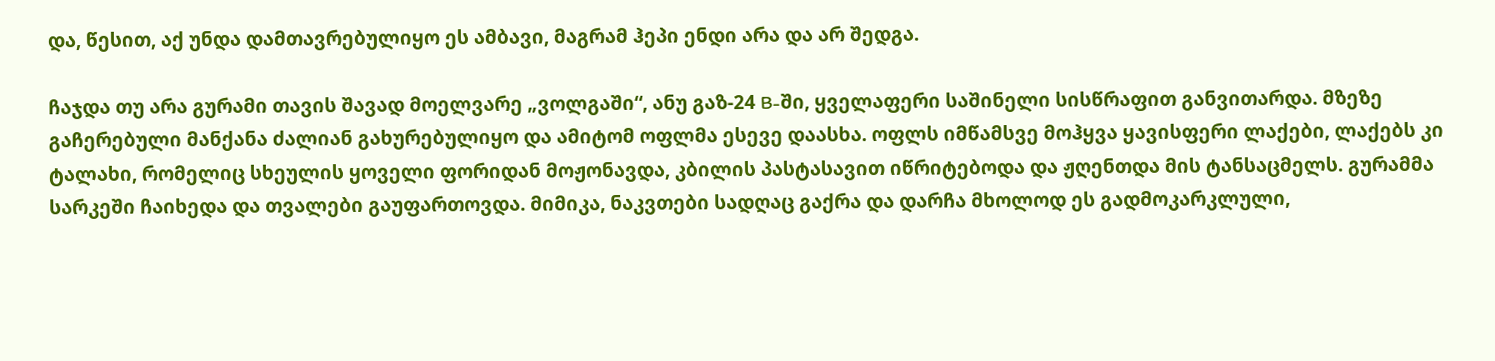და, წესით, აქ უნდა დამთავრებულიყო ეს ამბავი, მაგრამ ჰეპი ენდი არა და არ შედგა.

ჩაჯდა თუ არა გურამი თავის შავად მოელვარე „ვოლგაში“, ანუ გაზ-24 B-ში, ყველაფერი საშინელი სისწრაფით განვითარდა. მზეზე გაჩერებული მანქანა ძალიან გახურებულიყო და ამიტომ ოფლმა ესევე დაასხა. ოფლს იმწამსვე მოჰყვა ყავისფერი ლაქები, ლაქებს კი ტალახი, რომელიც სხეულის ყოველი ფორიდან მოჟონავდა, კბილის პასტასავით იწრიტებოდა და ჟღენთდა მის ტანსაცმელს. გურამმა სარკეში ჩაიხედა და თვალები გაუფართოვდა. მიმიკა, ნაკვთები სადღაც გაქრა და დარჩა მხოლოდ ეს გადმოკარკლული,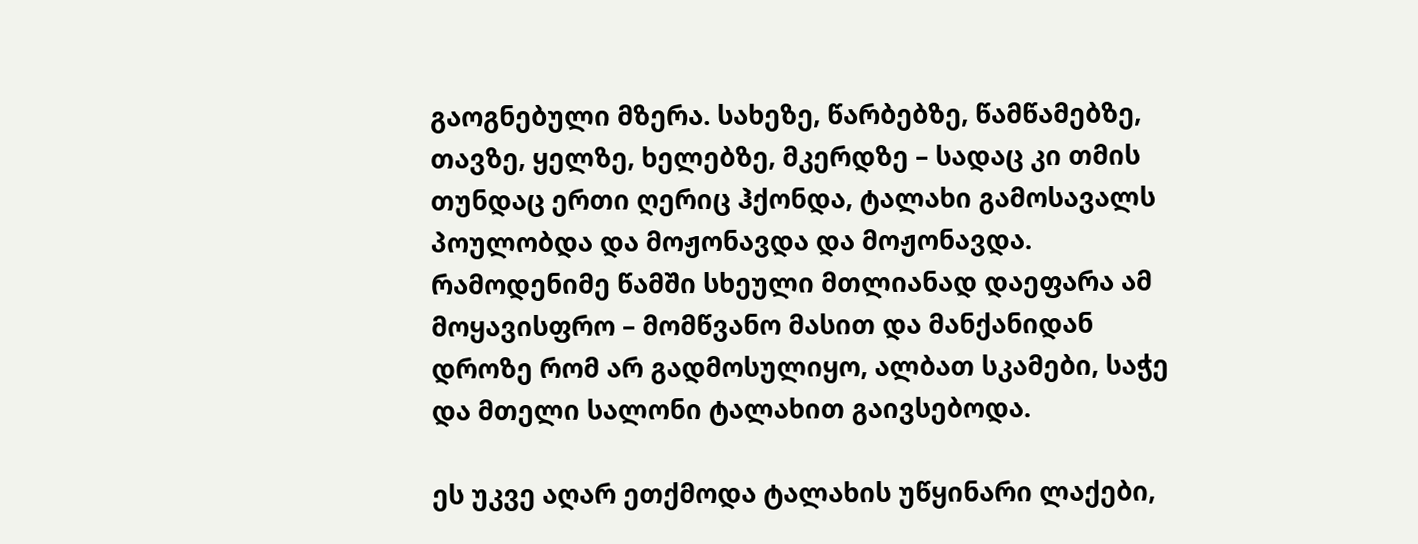გაოგნებული მზერა. სახეზე, წარბებზე, წამწამებზე, თავზე, ყელზე, ხელებზე, მკერდზე – სადაც კი თმის თუნდაც ერთი ღერიც ჰქონდა, ტალახი გამოსავალს პოულობდა და მოჟონავდა და მოჟონავდა. რამოდენიმე წამში სხეული მთლიანად დაეფარა ამ მოყავისფრო – მომწვანო მასით და მანქანიდან დროზე რომ არ გადმოსულიყო, ალბათ სკამები, საჭე და მთელი სალონი ტალახით გაივსებოდა.

ეს უკვე აღარ ეთქმოდა ტალახის უწყინარი ლაქები,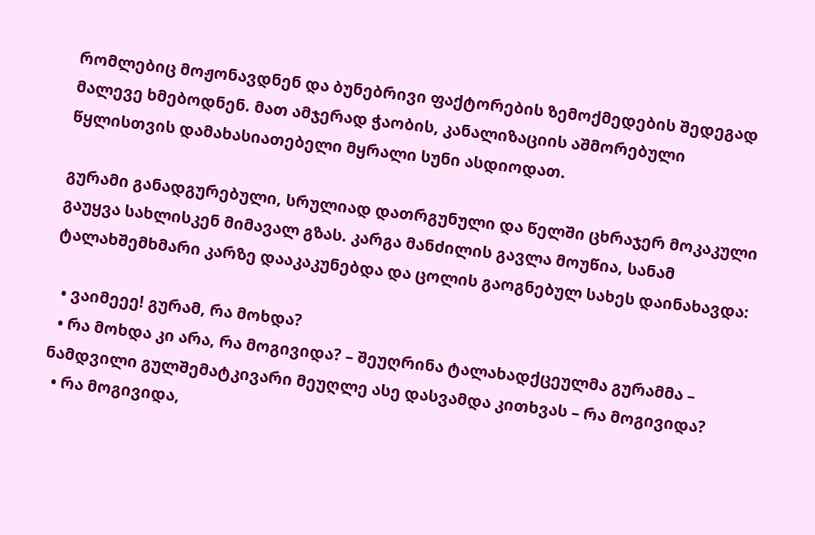რომლებიც მოჟონავდნენ და ბუნებრივი ფაქტორების ზემოქმედების შედეგად მალევე ხმებოდნენ. მათ ამჯერად ჭაობის, კანალიზაციის აშმორებული წყლისთვის დამახასიათებელი მყრალი სუნი ასდიოდათ.

გურამი განადგურებული, სრულიად დათრგუნული და წელში ცხრაჯერ მოკაკული გაუყვა სახლისკენ მიმავალ გზას. კარგა მანძილის გავლა მოუწია, სანამ ტალახშემხმარი კარზე დააკაკუნებდა და ცოლის გაოგნებულ სახეს დაინახავდა:

  • ვაიმეეე! გურამ, რა მოხდა?
  • რა მოხდა კი არა, რა მოგივიდა? – შეუღრინა ტალახადქცეულმა გურამმა – ნამდვილი გულშემატკივარი მეუღლე ასე დასვამდა კითხვას – რა მოგივიდა?
  • რა მოგივიდა,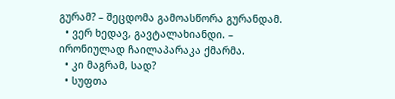გურამ? – შეცდომა გამოასწორა გურანდამ.
  • ვერ ხედავ, გავტალახიანდი. – ირონიულად ჩაილაპარაკა ქმარმა.
  • კი მაგრამ, სად?
  • სუფთა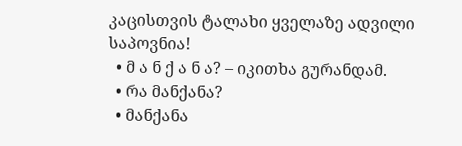კაცისთვის ტალახი ყველაზე ადვილი საპოვნია!
  • მ ა ნ ქ ა ნ ა? – იკითხა გურანდამ.
  • რა მანქანა?
  • მანქანა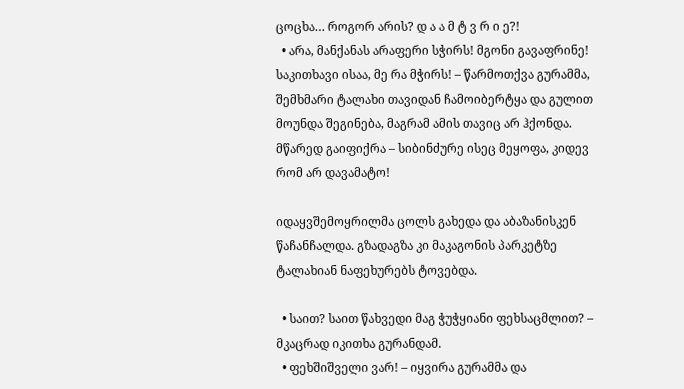ცოცხა… როგორ არის? დ ა ა მ ტ ვ რ ი ე?!
  • არა, მანქანას არაფერი სჭირს! მგონი გავაფრინე! საკითხავი ისაა, მე რა მჭირს! – წარმოთქვა გურამმა, შემხმარი ტალახი თავიდან ჩამოიბერტყა და გულით მოუნდა შეგინება, მაგრამ ამის თავიც არ ჰქონდა. მწარედ გაიფიქრა – სიბინძურე ისეც მეყოფა, კიდევ რომ არ დავამატო!

იდაყვშემოყრილმა ცოლს გახედა და აბაზანისკენ წაჩანჩალდა. გზადაგზა კი მაკაგონის პარკეტზე ტალახიან ნაფეხურებს ტოვებდა.

  • საით? საით წახვედი მაგ ჭუჭყიანი ფეხსაცმლით? – მკაცრად იკითხა გურანდამ.
  • ფეხშიშველი ვარ! – იყვირა გურამმა და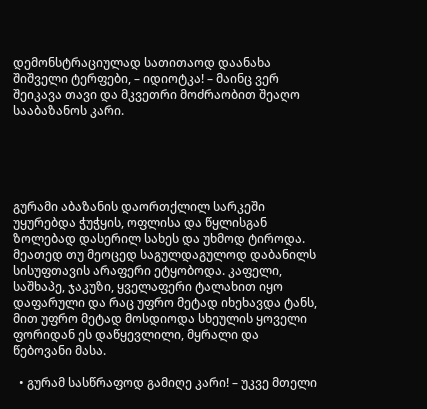დემონსტრაციულად სათითაოდ დაანახა შიშველი ტერფები, – იდიოტკა! – მაინც ვერ შეიკავა თავი და მკვეთრი მოძრაობით შეაღო სააბაზანოს კარი.





გურამი აბაზანის დაორთქლილ სარკეში უყურებდა ჭუჭყის, ოფლისა და წყლისგან ზოლებად დასერილ სახეს და უხმოდ ტიროდა. მეათედ თუ მეოცედ საგულდაგულოდ დაბანილს სისუფთავის არაფერი ეტყობოდა. კაფელი, საშხაპე, ჯაკუზი, ყველაფერი ტალახით იყო დაფარული და რაც უფრო მეტად იხეხავდა ტანს, მით უფრო მეტად მოსდიოდა სხეულის ყოველი ფორიდან ეს დაწყევლილი, მყრალი და წებოვანი მასა.

  • გურამ სასწრაფოდ გამიღე კარი! – უკვე მთელი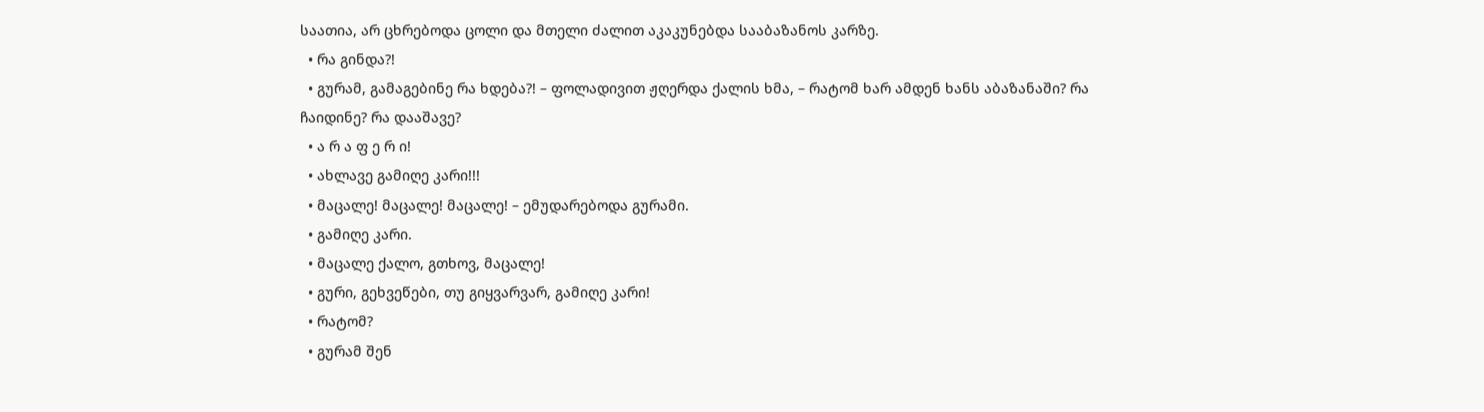საათია, არ ცხრებოდა ცოლი და მთელი ძალით აკაკუნებდა სააბაზანოს კარზე.
  • რა გინდა?!
  • გურამ, გამაგებინე რა ხდება?! – ფოლადივით ჟღერდა ქალის ხმა, – რატომ ხარ ამდენ ხანს აბაზანაში? რა ჩაიდინე? რა დააშავე?
  • ა რ ა ფ ე რ ი!
  • ახლავე გამიღე კარი!!!
  • მაცალე! მაცალე! მაცალე! – ემუდარებოდა გურამი.
  • გამიღე კარი.
  • მაცალე ქალო, გთხოვ, მაცალე!
  • გური, გეხვეწები, თუ გიყვარვარ, გამიღე კარი!
  • რატომ?
  • გურამ შენ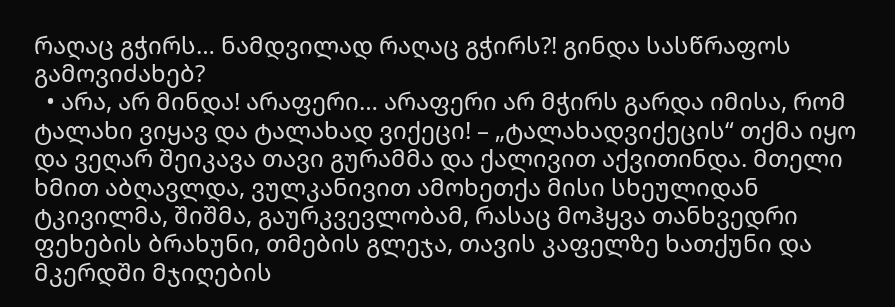რაღაც გჭირს… ნამდვილად რაღაც გჭირს?! გინდა სასწრაფოს გამოვიძახებ?
  • არა, არ მინდა! არაფერი… არაფერი არ მჭირს გარდა იმისა, რომ ტალახი ვიყავ და ტალახად ვიქეცი! – „ტალახადვიქეცის“ თქმა იყო და ვეღარ შეიკავა თავი გურამმა და ქალივით აქვითინდა. მთელი ხმით აბღავლდა, ვულკანივით ამოხეთქა მისი სხეულიდან ტკივილმა, შიშმა, გაურკვევლობამ, რასაც მოჰყვა თანხვედრი ფეხების ბრახუნი, თმების გლეჯა, თავის კაფელზე ხათქუნი და მკერდში მჯიღების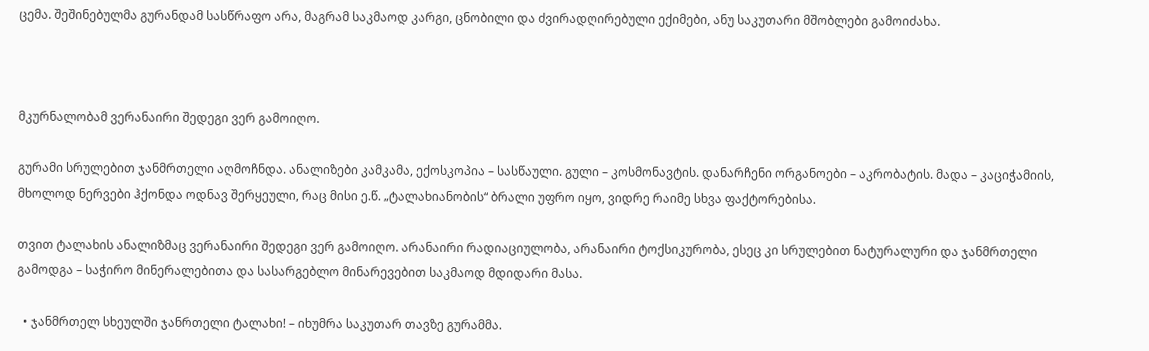ცემა. შეშინებულმა გურანდამ სასწრაფო არა, მაგრამ საკმაოდ კარგი, ცნობილი და ძვირადღირებული ექიმები, ანუ საკუთარი მშობლები გამოიძახა.



მკურნალობამ ვერანაირი შედეგი ვერ გამოიღო.

გურამი სრულებით ჯანმრთელი აღმოჩნდა. ანალიზები კამკამა, ექოსკოპია – სასწაული. გული – კოსმონავტის. დანარჩენი ორგანოები – აკრობატის. მადა – კაციჭამიის, მხოლოდ ნერვები ჰქონდა ოდნავ შერყეული, რაც მისი ე.წ. „ტალახიანობის“ ბრალი უფრო იყო, ვიდრე რაიმე სხვა ფაქტორებისა.

თვით ტალახის ანალიზმაც ვერანაირი შედეგი ვერ გამოიღო. არანაირი რადიაციულობა, არანაირი ტოქსიკურობა, ესეც კი სრულებით ნატურალური და ჯანმრთელი გამოდგა – საჭირო მინერალებითა და სასარგებლო მინარევებით საკმაოდ მდიდარი მასა.

  • ჯანმრთელ სხეულში ჯანრთელი ტალახი! – იხუმრა საკუთარ თავზე გურამმა.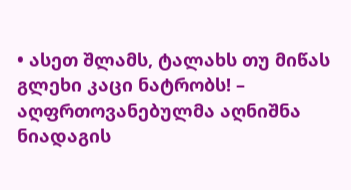• ასეთ შლამს, ტალახს თუ მიწას გლეხი კაცი ნატრობს! – აღფრთოვანებულმა აღნიშნა ნიადაგის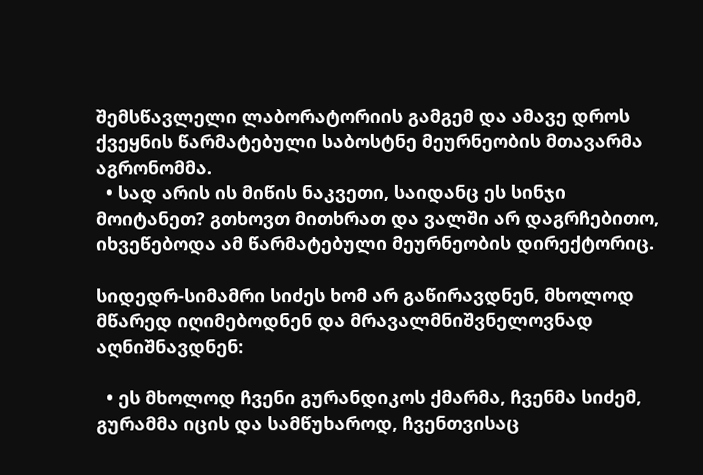შემსწავლელი ლაბორატორიის გამგემ და ამავე დროს ქვეყნის წარმატებული საბოსტნე მეურნეობის მთავარმა აგრონომმა.
  • სად არის ის მიწის ნაკვეთი, საიდანც ეს სინჯი მოიტანეთ? გთხოვთ მითხრათ და ვალში არ დაგრჩებითო, იხვეწებოდა ამ წარმატებული მეურნეობის დირექტორიც.

სიდედრ-სიმამრი სიძეს ხომ არ გაწირავდნენ, მხოლოდ მწარედ იღიმებოდნენ და მრავალმნიშვნელოვნად აღნიშნავდნენ:

  • ეს მხოლოდ ჩვენი გურანდიკოს ქმარმა, ჩვენმა სიძემ, გურამმა იცის და სამწუხაროდ, ჩვენთვისაც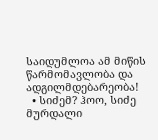საიდუმლოა ამ მიწის წარმომავლობა და ადგილმდებარეობა!
  • სიძემ? ჰოო, სიძე მურდალი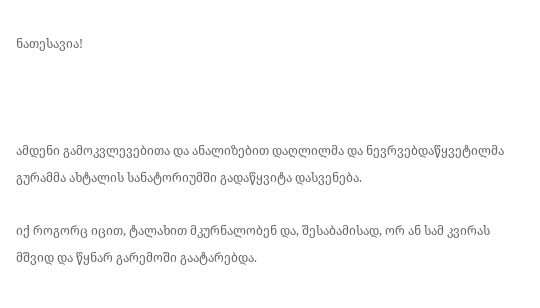ნათესავია!



ამდენი გამოკვლევებითა და ანალიზებით დაღლილმა და ნევრვებდაწყვეტილმა გურამმა ახტალის სანატორიუმში გადაწყვიტა დასვენება.

იქ როგორც იცით, ტალახით მკურნალობენ და, შესაბამისად, ორ ან სამ კვირას მშვიდ და წყნარ გარემოში გაატარებდა.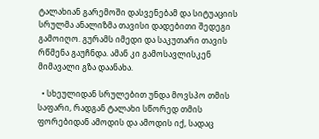ტალახიან გარემოში დასვენებამ და სიტუაციის სრულმა ანალიზმა თავისი დადებითი შედეგი გამოიღო. გურამს იმედი და საკუთარი თავის რწმენა გაუჩნდა. ამან კი გამოსავლისკენ მიმავალი გზა დაანახა.

  • სხეულიდან სრულებით უნდა მოვსპო თმის საფარი, რადგან ტალახი სწორედ თმის ფორებიდან ამოდის და ამოდის იქ, სადაც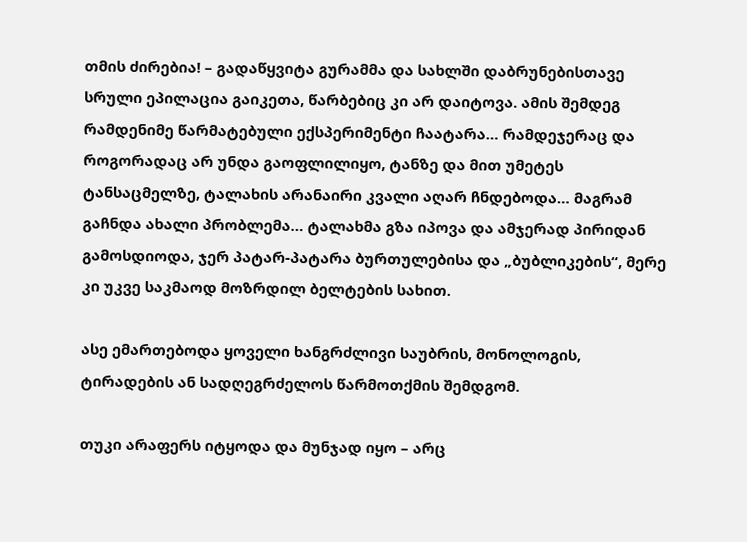თმის ძირებია! – გადაწყვიტა გურამმა და სახლში დაბრუნებისთავე სრული ეპილაცია გაიკეთა, წარბებიც კი არ დაიტოვა. ამის შემდეგ რამდენიმე წარმატებული ექსპერიმენტი ჩაატარა… რამდეჯერაც და როგორადაც არ უნდა გაოფლილიყო, ტანზე და მით უმეტეს ტანსაცმელზე, ტალახის არანაირი კვალი აღარ ჩნდებოდა… მაგრამ გაჩნდა ახალი პრობლემა… ტალახმა გზა იპოვა და ამჯერად პირიდან გამოსდიოდა, ჯერ პატარ-პატარა ბურთულებისა და „ბუბლიკების“, მერე კი უკვე საკმაოდ მოზრდილ ბელტების სახით.

ასე ემართებოდა ყოველი ხანგრძლივი საუბრის, მონოლოგის, ტირადების ან სადღეგრძელოს წარმოთქმის შემდგომ.

თუკი არაფერს იტყოდა და მუნჯად იყო – არც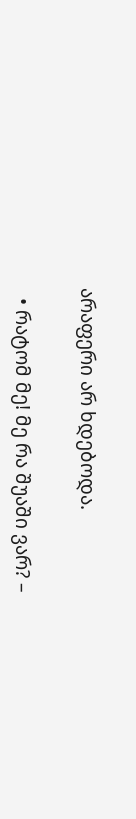არაფერი არ ხდებოდა.

  • რატომ მე! მე რა შუაში ვარ? –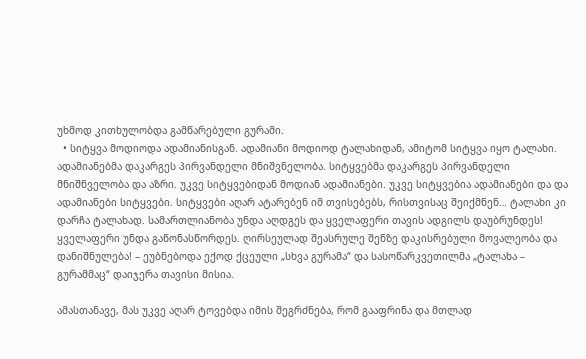უხმოდ კითხულობდა გამწარებული გურამი.
  • სიტყვა მოდიოდა ადამიანისგან. ადამიანი მოდიოდ ტალახიდან, ამიტომ სიტყვა იყო ტალახი. ადამიანებმა დაკარგეს პირვანდელი მნიშვნელობა. სიტყვებმა დაკარგეს პირვანდელი მნიშნველობა და აზრი. უკვე სიტყვებიდან მოდიან ადამიანები. უკვე სიტყვებია ადამიანები და და ადამიანები სიტყვები. სიტყვები აღარ ატარებენ იმ თვისებებს, რისთვისაც შეიქმნენ… ტალახი კი დარჩა ტალახად. სამართლიანობა უნდა აღდგეს და ყველაფერი თავის ადგილს დაუბრუნდეს! ყველაფერი უნდა გაწონასწორდეს. ღირსეულად შეასრულე შენზე დაკისრებული მოვალეობა და დანიშნულება! – ეუბნებოდა ექოდ ქცეული „სხვა გურამა“ და სასოწარკვეთილმა „ტალახა – გურამმაც“ დაიჯერა თავისი მისია.

ამასთანავე, მას უკვე აღარ ტოვებდა იმის შეგრძნება, რომ გააფრინა და მთლად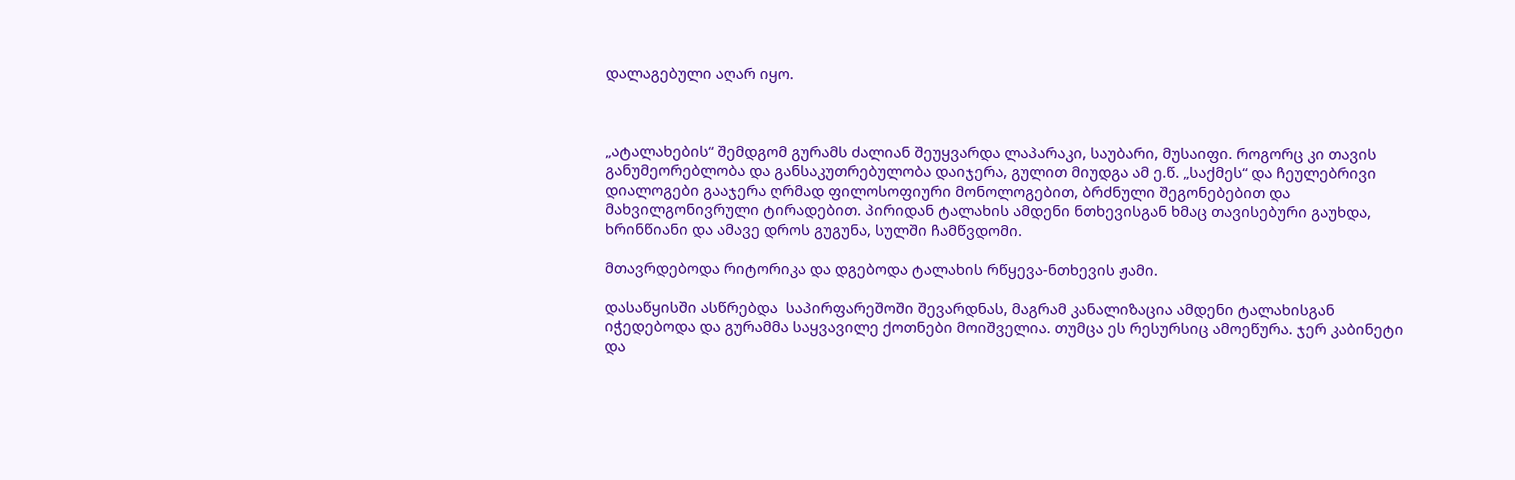დალაგებული აღარ იყო.



„ატალახების“ შემდგომ გურამს ძალიან შეუყვარდა ლაპარაკი, საუბარი, მუსაიფი. როგორც კი თავის განუმეორებლობა და განსაკუთრებულობა დაიჯერა, გულით მიუდგა ამ ე.წ. „საქმეს“ და ჩეულებრივი დიალოგები გააჯერა ღრმად ფილოსოფიური მონოლოგებით, ბრძნული შეგონებებით და მახვილგონივრული ტირადებით. პირიდან ტალახის ამდენი ნთხევისგან ხმაც თავისებური გაუხდა, ხრინწიანი და ამავე დროს გუგუნა, სულში ჩამწვდომი.

მთავრდებოდა რიტორიკა და დგებოდა ტალახის რწყევა-ნთხევის ჟამი.

დასაწყისში ასწრებდა  საპირფარეშოში შევარდნას, მაგრამ კანალიზაცია ამდენი ტალახისგან იჭედებოდა და გურამმა საყვავილე ქოთნები მოიშველია. თუმცა ეს რესურსიც ამოეწურა. ჯერ კაბინეტი და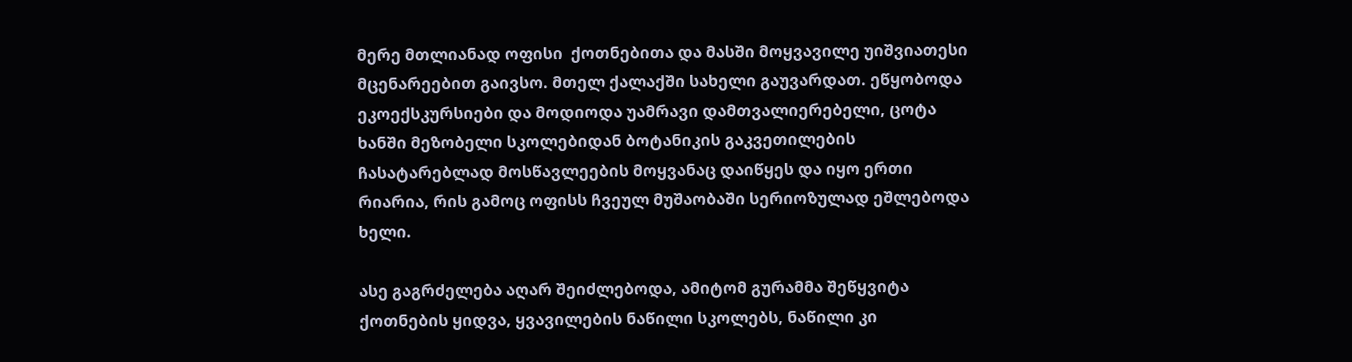მერე მთლიანად ოფისი  ქოთნებითა და მასში მოყვავილე უიშვიათესი მცენარეებით გაივსო. მთელ ქალაქში სახელი გაუვარდათ. ეწყობოდა ეკოექსკურსიები და მოდიოდა უამრავი დამთვალიერებელი, ცოტა ხანში მეზობელი სკოლებიდან ბოტანიკის გაკვეთილების ჩასატარებლად მოსწავლეების მოყვანაც დაიწყეს და იყო ერთი რიარია, რის გამოც ოფისს ჩვეულ მუშაობაში სერიოზულად ეშლებოდა ხელი.

ასე გაგრძელება აღარ შეიძლებოდა, ამიტომ გურამმა შეწყვიტა ქოთნების ყიდვა, ყვავილების ნაწილი სკოლებს, ნაწილი კი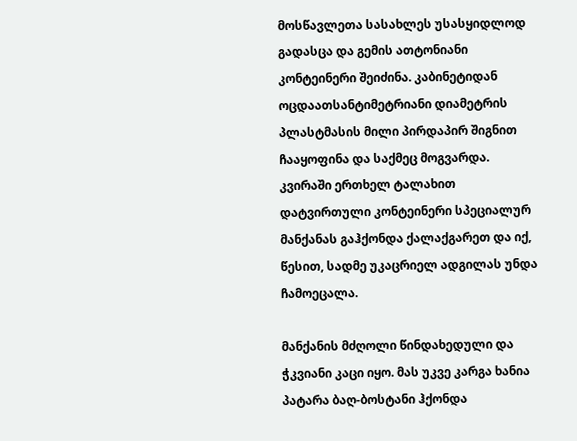მოსწავლეთა სასახლეს უსასყიდლოდ გადასცა და გემის ათტონიანი კონტეინერი შეიძინა. კაბინეტიდან ოცდაათსანტიმეტრიანი დიამეტრის პლასტმასის მილი პირდაპირ შიგნით ჩააყოფინა და საქმეც მოგვარდა. კვირაში ერთხელ ტალახით დატვირთული კონტეინერი სპეციალურ მანქანას გაჰქონდა ქალაქგარეთ და იქ, წესით, სადმე უკაცრიელ ადგილას უნდა ჩამოეცალა.

მანქანის მძღოლი წინდახედული და ჭკვიანი კაცი იყო. მას უკვე კარგა ხანია პატარა ბაღ-ბოსტანი ჰქონდა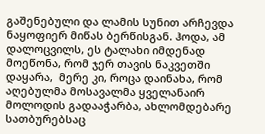გაშენებული და ლამის სუნით არჩევდა ნაყოფიერ მიწას ბერწისგან. ჰოდა, ამ დალოცვილს, ეს ტალახი იმდენად მოეწონა, რომ ჯერ თავის ნაკვეთში დაყარა,  მერე კი, როცა დაინახა, რომ აღებულმა მოსავალმა ყველანაირ მოლოდის გადააჭარბა, ახლომდებარე სათბურებსაც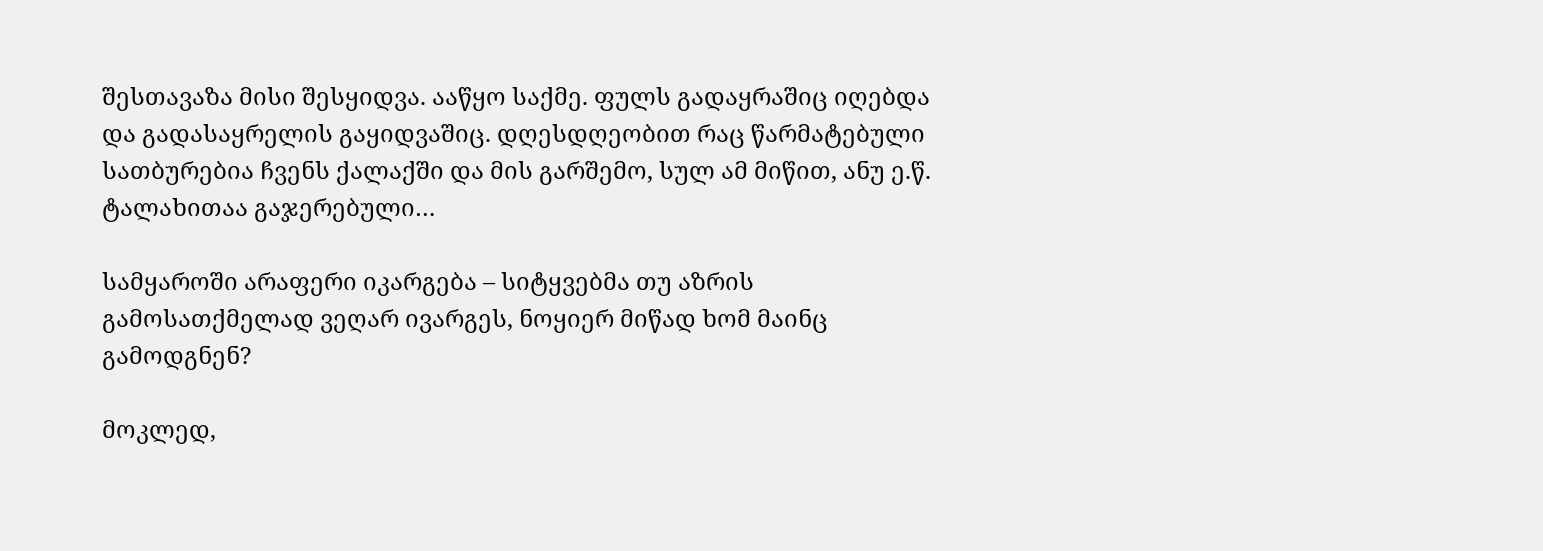შესთავაზა მისი შესყიდვა. ააწყო საქმე. ფულს გადაყრაშიც იღებდა და გადასაყრელის გაყიდვაშიც. დღესდღეობით რაც წარმატებული სათბურებია ჩვენს ქალაქში და მის გარშემო, სულ ამ მიწით, ანუ ე.წ. ტალახითაა გაჯერებული…

სამყაროში არაფერი იკარგება – სიტყვებმა თუ აზრის გამოსათქმელად ვეღარ ივარგეს, ნოყიერ მიწად ხომ მაინც გამოდგნენ?

მოკლედ,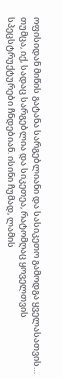ოფისიდან მიწის გატანა სარგებლიანი და სასიკეთო გამოდგა ყველასათვის…  თუმცა, იქ, სადაც სარგებლია და სიკეთეა, რატომღაც ყოველთვის სპეცსტრუქტურები ჩნდებიან. ისინი ჩუმად, ლამის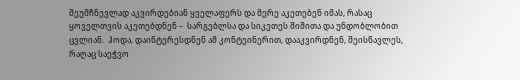შეუმჩნევლად აკვირდებიან ყველაფერს და მერე აკეთებენ იმას, რასაც ყოველთვის აკეთებდნენ –  სარგებლსა და სიკეთეს შიშითა და უნდობლობით ცვლიან.  ჰოდა, დაინტერესდნენ ამ კონტეინერით, დააკვირდნენ, შეისწავლეს, რაღაც საეჭვო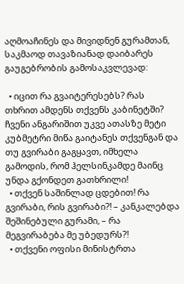აღმოაჩინეს და მივიდნენ გურამთან, საკმაოდ თავაზიანად დაიბარეს გაუგებრობის გამოსაკვლევად:

  • იცით რა გვაიტერესებს? რას თხრით ამდენს თქვენს კაბინეტში? ჩვენი ანგარიშით უკვე ათასზე მეტი კუბმეტრი მიწა გაიტანეს თქვენგან და თუ გვირაბი გაგყავთ, იმხელა გამოდის, რომ ჰელსინკამდე მაინც უნდა გქონდეთ გათხრილი!
  • თქვენ საშინლად ცდებით! რა გვირაბი, რის გვირაბი?! – კანკალებდა შეშინებული გურამი, – რა მეგვირაბება მე უბედურს?!
  • თქვენი ოფისი მინისტრთა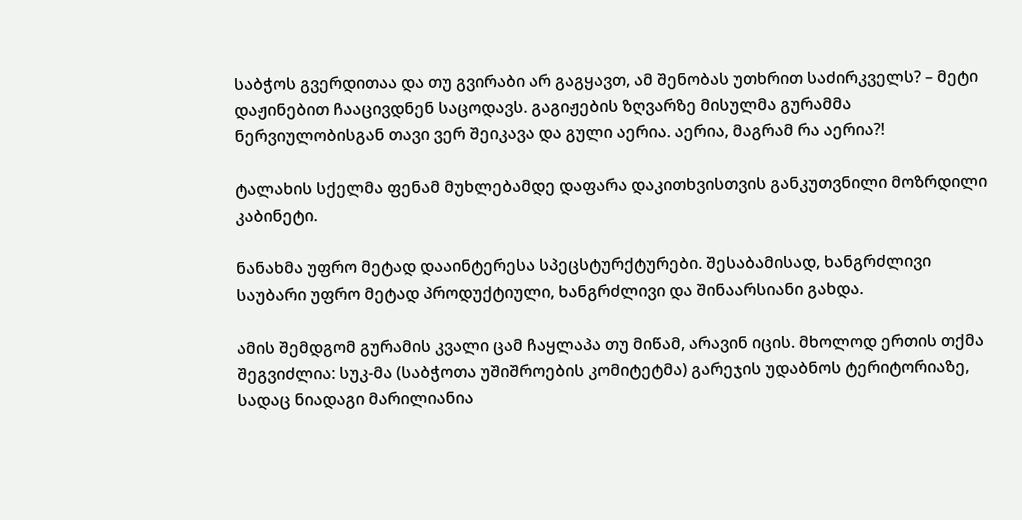საბჭოს გვერდითაა და თუ გვირაბი არ გაგყავთ, ამ შენობას უთხრით საძირკველს? – მეტი დაჟინებით ჩააცივდნენ საცოდავს. გაგიჟების ზღვარზე მისულმა გურამმა ნერვიულობისგან თავი ვერ შეიკავა და გული აერია. აერია, მაგრამ რა აერია?!

ტალახის სქელმა ფენამ მუხლებამდე დაფარა დაკითხვისთვის განკუთვნილი მოზრდილი კაბინეტი.

ნანახმა უფრო მეტად დააინტერესა სპეცსტურქტურები. შესაბამისად, ხანგრძლივი საუბარი უფრო მეტად პროდუქტიული, ხანგრძლივი და შინაარსიანი გახდა.

ამის შემდგომ გურამის კვალი ცამ ჩაყლაპა თუ მიწამ, არავინ იცის. მხოლოდ ერთის თქმა შეგვიძლია: სუკ-მა (საბჭოთა უშიშროების კომიტეტმა) გარეჯის უდაბნოს ტერიტორიაზე, სადაც ნიადაგი მარილიანია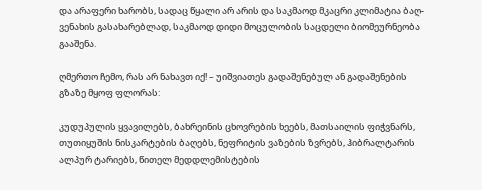და არაფერი ხარობს, სადაც წყალი არ არის და საკმაოდ მკაცრი კლიმატია ბაღ-ვენახის გასახარებლად, საკმაოდ დიდი მოცულობის საცდელი ბიომეურნეობა გააშენა.

ღმერთო ჩემო, რას არ ნახავთ იქ! – უიშვიათეს გადაშენებულ ან გადაშენების გზაზე მყოფ ფლორას:

კუდუპულის ყვავილებს, ბახრეინის ცხოვრების ხეებს, მათსაილის ფიჭვნარს, თუთიყუშის ნისკარტების ბაღებს, ნეფრიტის ვაზების ზვრებს, ჰიბრალტარის ალპურ ტარიებს, წითელ მედდლემისტების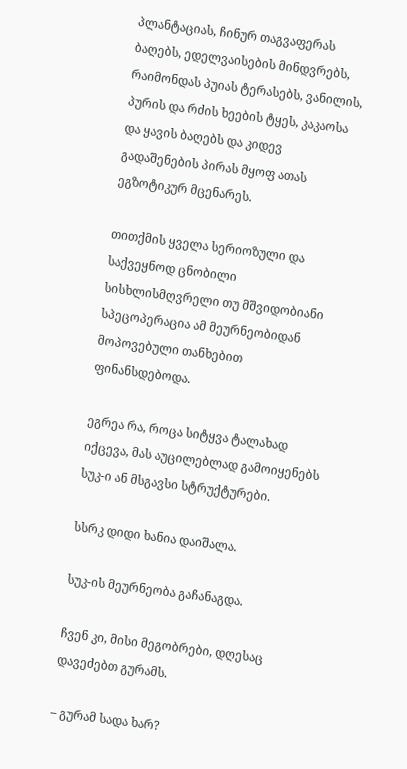პლანტაციას, ჩინურ თაგვაფერას ბაღებს, ედელვაისების მინდვრებს, რაიმონდას პუიას ტერასებს, ვანილის, პურის და რძის ხეების ტყეს, კაკაოსა და ყავის ბაღებს და კიდევ გადაშენების პირას მყოფ ათას ეგზოტიკურ მცენარეს.

თითქმის ყველა სერიოზული და საქვეყნოდ ცნობილი სისხლისმღვრელი თუ მშვიდობიანი სპეცოპერაცია ამ მეურნეობიდან მოპოვებული თანხებით ფინანსდებოდა.

ეგრეა რა, როცა სიტყვა ტალახად იქცევა, მას აუცილებლად გამოიყენებს სუკ-ი ან მსგავსი სტრუქტურები.

სსრკ დიდი ხანია დაიშალა.

სუკ-ის მეურნეობა გაჩანაგდა.

ჩვენ კი, მისი მეგობრები, დღესაც დავეძებთ გურამს.

– გურამ სადა ხარ?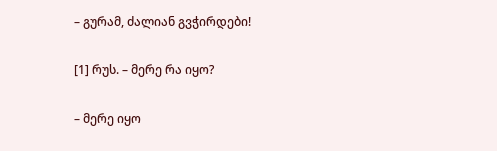– გურამ, ძალიან გვჭირდები!

[1] რუს. – მერე რა იყო?

– მერე იყო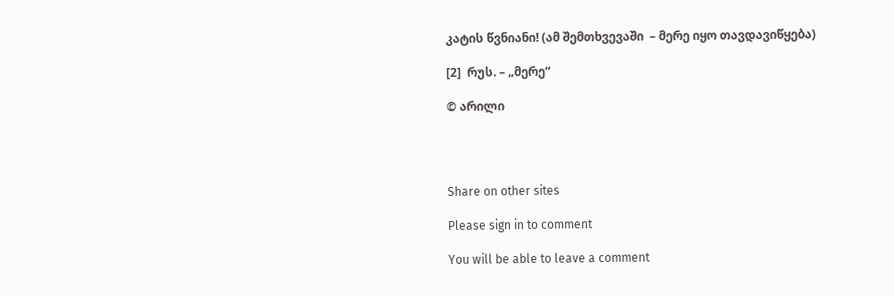კატის წვნიანი! (ამ შემთხვევაში  – მერე იყო თავდავიწყება)

[2]  რუს. – „მერე“

© არილი




Share on other sites

Please sign in to comment

You will be able to leave a comment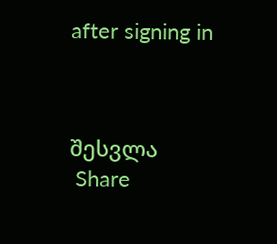after signing in



შესვლა
 Share